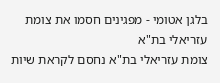בלגן אטומי - מפגינים חסמו את צומת עזריאלי בת"א
צומת עזריאלי בת"א נחסם לקראת שיות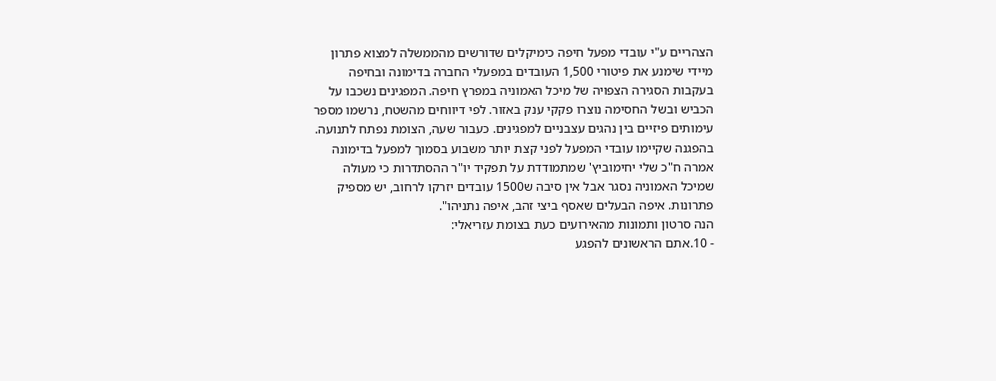הצהריים ע"י עובדי מפעל חיפה כימיקלים שדורשים מהממשלה למצוא פתרון מיידי שימנע את פיטורי 1,500 העובדים במפעלי החברה בדימונה ובחיפה בעקבות הסגירה הצפויה של מיכל האמוניה במפרץ חיפה. המפגינים נשכבו על הכביש ובשל החסימה נוצרו פקקי ענק באזור. לפי דיווחים מהשטח, נרשמו מספר עימותים פיזיים בין נהגים עצבניים למפגינים. כעבור שעה, הצומת נפתח לתנועה.
בהפגנה שקיימו עובדי המפעל לפני קצת יותר משבוע בסמוך למפעל בדימונה אמרה ח"כ שלי יחימוביץ' שמתמודדת על תפקיד יו"ר ההסתדרות כי מעולה שמיכל האמוניה נסגר אבל אין סיבה ש1500 עובדים יזרקו לרחוב, יש מספיק פתרונות. איפה הבעלים שאסף ביצי זהב, איפה נתניהו".
הנה סרטון ותמונות מהאירועים כעת בצומת עזריאלי:
- 10.אתם הראשונים להפגע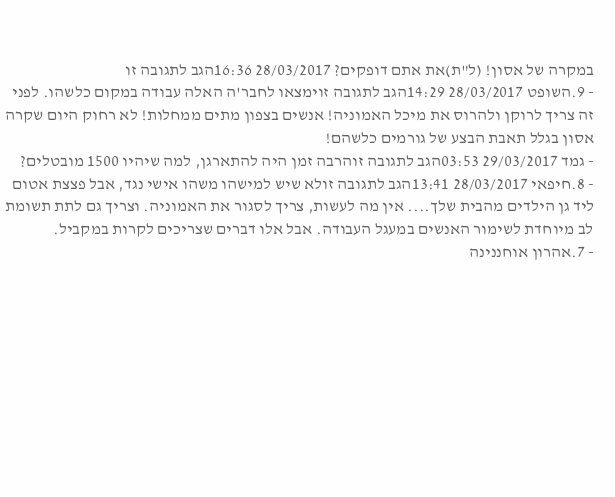במקרה של אסון! (ל"ת)את אתם דופקים? 28/03/2017 16:36הגב לתגובה זו
- 9.השופט 28/03/2017 14:29הגב לתגובה זוימצאו לחבר'ה האלה עבודה במקום כלשהו. לפני זה צריך לרוקן ולהרוס את מיכל האמוניה! אנשים בצפון מתים ממחלות! לא רחוק היום שקרה אסון בגלל תאבת הבצע של גורמים כלשהם!
- גמד 29/03/2017 03:53הגב לתגובה זוהרבה זמן היה להתארגן, למה שיהיו 1500 מובטלים?
- 8.חיפאי 28/03/2017 13:41הגב לתגובה זולא שיש למישהו משהו אישי נגד, אבל פצצת אטום ליד גן הילדים מהבית שלך.... אין מה לעשות, צריך לסגור את האמוניה. וצריך גם לתת תשומת לב מיוחדת לשימור האנשים במעגל העבודה. אבל אלו דברים שצריכים לקרות במקביל.
- 7.אהרון אוחננינה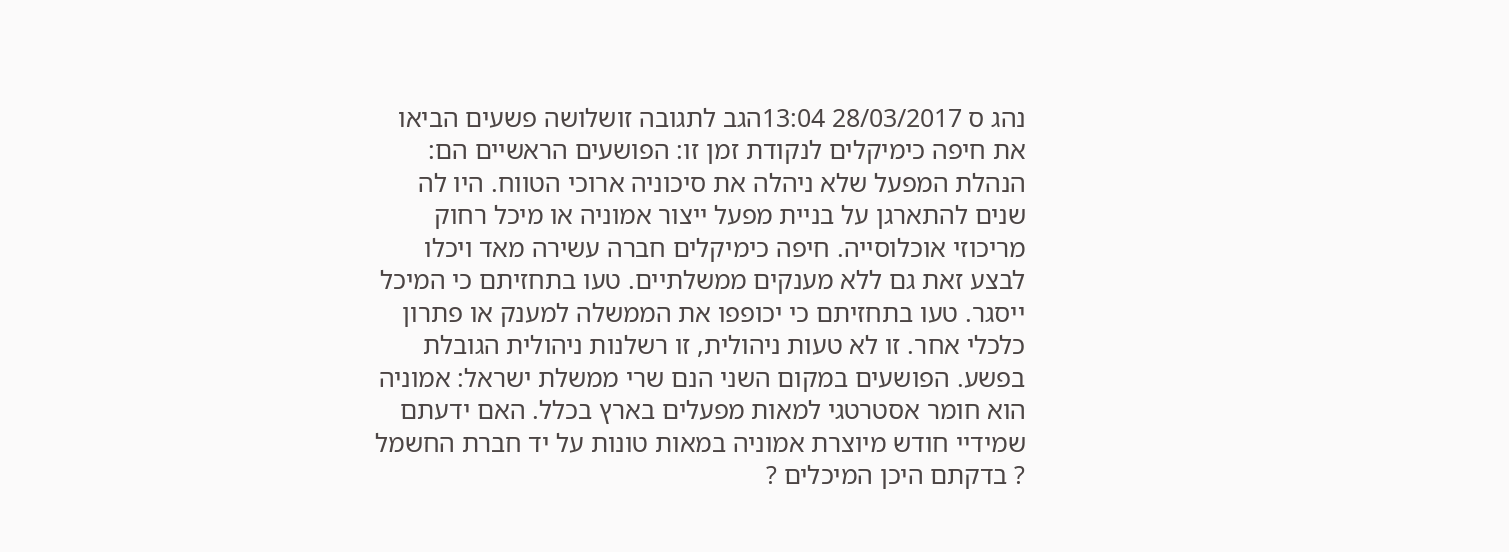נהג ס 28/03/2017 13:04הגב לתגובה זושלושה פשעים הביאו את חיפה כימיקלים לנקודת זמן זו: הפושעים הראשיים הם: הנהלת המפעל שלא ניהלה את סיכוניה ארוכי הטווח. היו לה שנים להתארגן על בניית מפעל ייצור אמוניה או מיכל רחוק מריכוזי אוכלוסייה. חיפה כימיקלים חברה עשירה מאד ויכלו לבצע זאת גם ללא מענקים ממשלתיים. טעו בתחזיתם כי המיכל ייסגר. טעו בתחזיתם כי יכופפו את הממשלה למענק או פתרון כלכלי אחר. זו לא טעות ניהולית, זו רשלנות ניהולית הגובלת בפשע. הפושעים במקום השני הנם שרי ממשלת ישראל: אמוניה הוא חומר אסטרטגי למאות מפעלים בארץ בכלל. האם ידעתם שמידיי חודש מיוצרת אמוניה במאות טונות על יד חברת החשמל ? בדקתם היכן המיכלים ?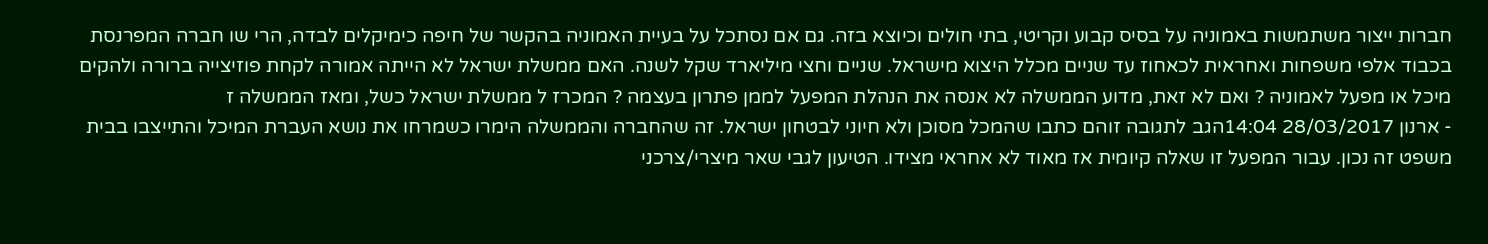חברות ייצור משתמשות באמוניה על בסיס קבוע וקריטי, בתי חולים וכיוצא בזה. גם אם נסתכל על בעיית האמוניה בהקשר של חיפה כימיקלים לבדה, הרי שו חברה המפרנסת בכבוד אלפי משפחות ואחראית לכאחוז עד שניים מכלל היצוא מישראל. שניים וחצי מיליארד שקל לשנה. האם ממשלת ישראל לא הייתה אמורה לקחת פוזיצייה ברורה ולהקים מיכל או מפעל לאמוניה ? ואם לא זאת, מדוע הממשלה לא אנסה את הנהלת המפעל לממן פתרון בעצמה ? המכרז ל ממשלת ישראל כשל, ומאז הממשלה ז
- ארנון 28/03/2017 14:04הגב לתגובה זוהם כתבו שהמכל מסוכן ולא חיוני לבטחון ישראל. זה שהחברה והממשלה הימרו כשמרחו את נושא העברת המיכל והתייצבו בבית משפט זה נכון. עבור המפעל זו שאלה קיומית אז מאוד לא אחראי מצידו. הטיעון לגבי שאר מיצרי/צרכני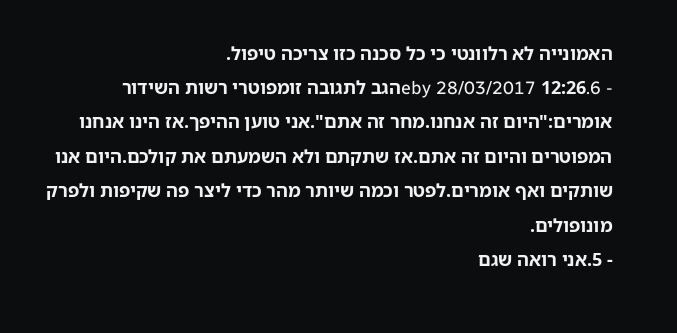האמונייה לא רלוונטי כי כל סכנה כזו צריכה טיפול.
- 6.eby 28/03/2017 12:26הגב לתגובה זומפוטרי רשות השידור אומרים:"היום זה אנחנו.מחר זה אתם".אני טוען ההיפך.אז הינו אנחנו המפוטרים והיום זה אתם.אז שתקתם ולא השמעתם את קולכם.היום אנו שותקים ואף אומרים.לפטר וכמה שיותר מהר כדי ליצר פה שקיפות ולפרק מונופולים.
- 5.אני רואה שגם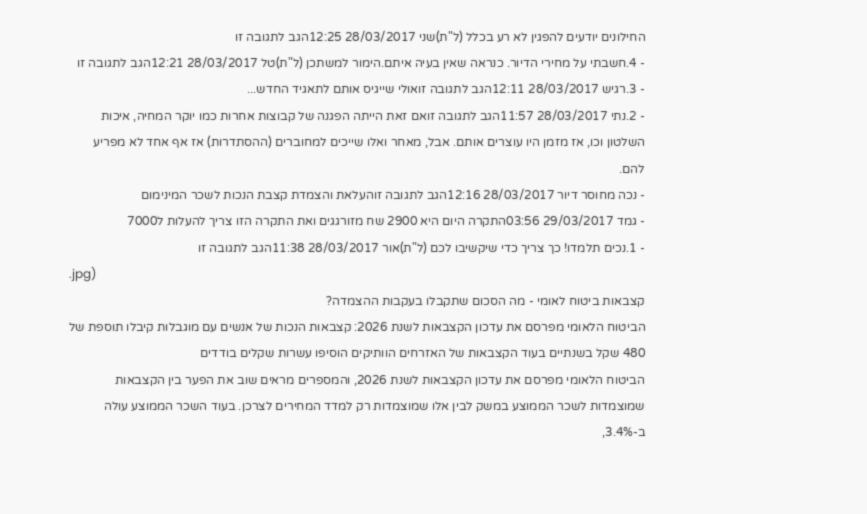החילונים יודעים להפגין לא רע בכלל (ל"ת)שני 28/03/2017 12:25הגב לתגובה זו
- 4.חשבתי על מחירי הדיור. כנראה שאין בעיה איתם.הימור למשתכן (ל"ת)טל 28/03/2017 12:21הגב לתגובה זו
- 3.רגיש 28/03/2017 12:11הגב לתגובה זואולי שייגיס אותם לתאגיד החדש...
- 2.נתי 28/03/2017 11:57הגב לתגובה זואם זאת הייתה הפגנה של קבוצות אחרות כמו יוקר המחיה, איכות השלטון וכו, אז מזמן היו עוצרים אותם. אבל, מאחר ואלו שייכים למחוברים (ההסתדרות) אז אף אחד לא מפריע להם.
- נכה מחוסר דיור 28/03/2017 12:16הגב לתגובה זוהעלאת והצמדת קצבת הנכות לשכר המינימום
- גמד 29/03/2017 03:56התקרה היום היא 2900 שח מזורגגים ואת התקרה הזו צריך להעלות ל7000
- 1.נכים תלמדו! כך צריך כדי שיקשיבו לכם (ל"ת)אור 28/03/2017 11:38הגב לתגובה זו
.jpg)
קצבאות ביטוח לאומי - מה הסכום שתקבלו בעקבות ההצמדה?
הביטוח הלאומי מפרסם את עדכון הקצבאות לשנת 2026: קצבאות הנכות של אנשים עם מוגבלות קיבלו תוספת של 480 שקל בשנתיים בעוד הקצבאות של האזרחים הוותיקים הוסיפו עשרות שקלים בודדים
הביטוח הלאומי מפרסם את עדכון הקצבאות לשנת 2026, והמספרים מראים שוב את הפער בין הקצבאות שמוצמדות לשכר הממוצע במשק לבין אלו שמוצמדות רק למדד המחירים לצרכן. בעוד השכר הממוצע עולה ב-3.4%,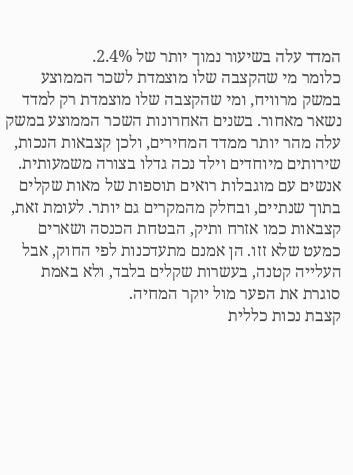המדד עלה בשיעור נמוך יותר של 2.4%.
כלומר מי שהקצבה שלו מוצמדת לשכר הממוצע במשק מרוויח, ומי שהקצבה שלו מוצמדת רק למדד נשאר מאחור. בשנים האחרונות השכר הממוצע במשק עלה מהר יותר ממדד המחירים, ולכן קצבאות הנכות, שירותים מיוחדים וילד נכה גדלו בצורה משמעותית. אנשים עם מוגבלות רואים תוספות של מאות שקלים בתוך שנתיים, ובחלק מהמקרים גם יותר. לעומת זאת, קצבאות כמו אזרח ותיק, הבטחת הכנסה ושארים כמעט שלא זזו. הן אמנם מתעדכנות לפי החוק, אבל העלייה קטנה, בעשרות שקלים בלבד, ולא באמת סוגרת את הפער מול יוקר המחיה.
קצבת נכות כללית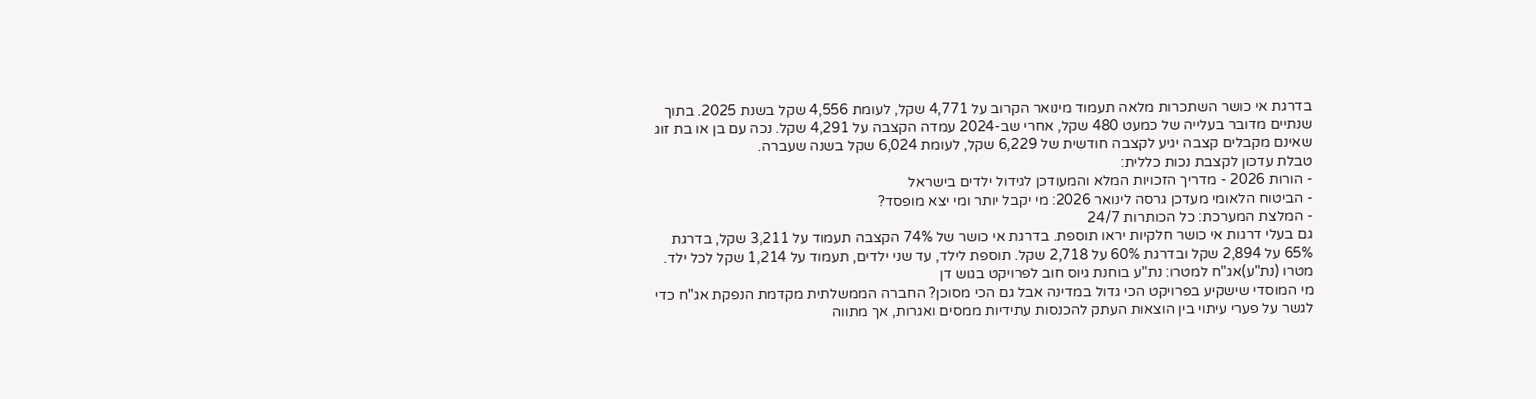בדרגת אי כושר השתכרות מלאה תעמוד מינואר הקרוב על 4,771 שקל, לעומת 4,556 שקל בשנת 2025. בתוך שנתיים מדובר בעלייה של כמעט 480 שקל, אחרי שב-2024 עמדה הקצבה על 4,291 שקל. נכה עם בן או בת זוג שאינם מקבלים קצבה יגיע לקצבה חודשית של 6,229 שקל, לעומת 6,024 שקל בשנה שעברה.
טבלת עדכון לקצבת נכות כללית:
- הורות 2026 - מדריך הזכויות המלא והמעודכן לגידול ילדים בישראל
- הביטוח הלאומי מעדכן גרסה לינואר 2026: מי יקבל יותר ומי יצא מופסד?
- המלצת המערכת: כל הכותרות 24/7
גם בעלי דרגות אי כושר חלקיות יראו תוספת. בדרגת אי כושר של 74% הקצבה תעמוד על 3,211 שקל, בדרגת 65% על 2,894 שקל ובדרגת 60% על 2,718 שקל. תוספת לילד, עד שני ילדים, תעמוד על 1,214 שקל לכל ילד.
מטרו (נת"ע)אג"ח למטרו: נת"ע בוחנת גיוס חוב לפרויקט בגוש דן
מי המוסדי שישקיע בפרויקט הכי גדול במדינה אבל גם הכי מסוכן? החברה הממשלתית מקדמת הנפקת אג"ח כדי לגשר על פערי עיתוי בין הוצאות העתק להכנסות עתידיות ממסים ואגרות, אך מתווה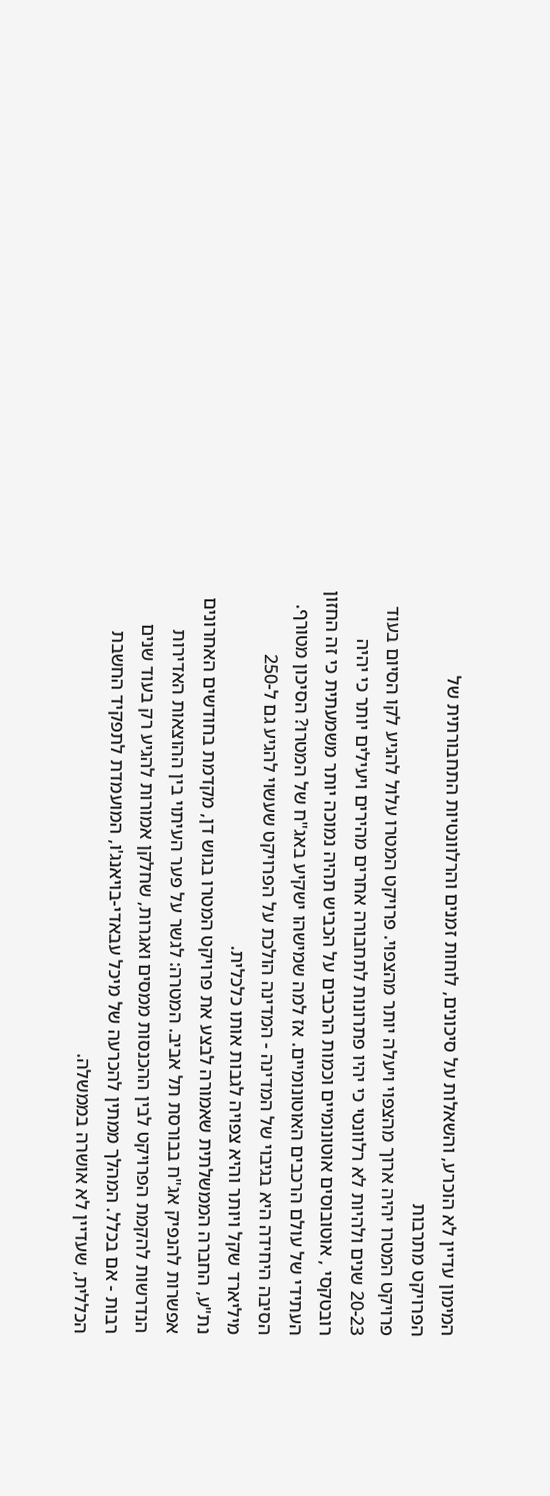המימון עדיין לא הוכרע, והשאלות על סיכונים, לוחות זמנים והרלוונטיות התחבורתית של
הפרויקט מתרבות
פרויקט המטרו יהיה ארוך מהצפוי ויעלה יותר מהצפוי. פרויקט המטרו עלול להגיע לקו הסיום בעוד 20-23 שנים ולהיות לא רלוונטי כי יהיו פתרונות לתחבורה אחרים מהירים ויעילים יותר כי יהיה רובטקסי , אוטובוסים אוטונומיים וכמות הרכבים על הכביש תהיה נמוכה יותר משמעתית כי זה החזון העתידי של עולם הרכבים האוטונומיים. אז למה שמישהו ישקיע באג"ח של המטרו? הסיכון מטורף. הסיבה היחידה היא בגיבוי של המדינה - המדינה הולכת על הפרויקט שעשוי להגיע גם ל-250 מיליארד שקל ויותר והיא צפויה לגבות אותו כלכלית.
נת"ע, החברה הממשלתית שאמורה לבצע את פרויקט המטרו בגוש דן, מקדמת בחודשים האחרונים אפשרות להנפיק אג"ח בבורסת תל אביב. המטרה: לגשר על פער העיתוי בין ההוצאות האדירות הנדרשות להקמת הפרויקט לבין ההכנסות ממסים ואגרות, שחלקן אמורות להגיע רק בעוד שנים רבות - אם בכלל. המהלך ממתין להכרעה של מיכל עבאדי-בויאנג'ו, המועמדת לתפקיד החשבת הכללית, שעדיין לא אושרה בממשלה.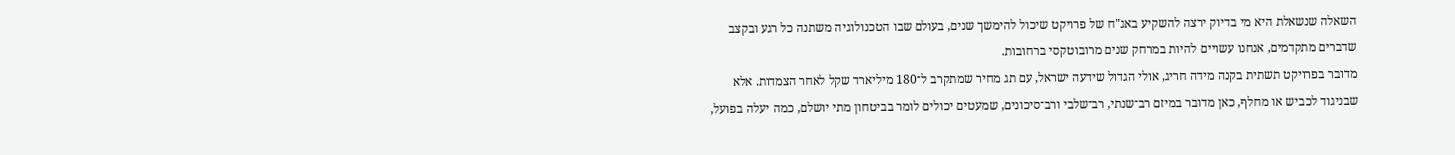השאלה שנשאלת היא מי בדיוק ירצה להשקיע באג"ח של פרויקט שיכול להימשך שנים, בעולם שבו הטכנולוגיה משתנה כל רגע ובקצב שדברים מתקדמים, אנחנו עשויים להיות במרחק שנים מרובוטקסי ברחובות.
מדובר בפרויקט תשתית בקנה מידה חריג, אולי הגדול שידעה ישראל, עם תג מחיר שמתקרב ל־180 מיליארד שקל לאחר הצמדות. אלא שבניגוד לכביש או מחלף, כאן מדובר במיזם רב־שנתי, רב־שלבי ורב־סיכונים, שמעטים יכולים לומר בביטחון מתי יושלם, כמה יעלה בפועל,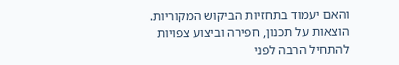והאם יעמוד בתחזיות הביקוש המקוריות. הוצאות על תכנון, חפירה וביצוע צפויות להתחיל הרבה לפני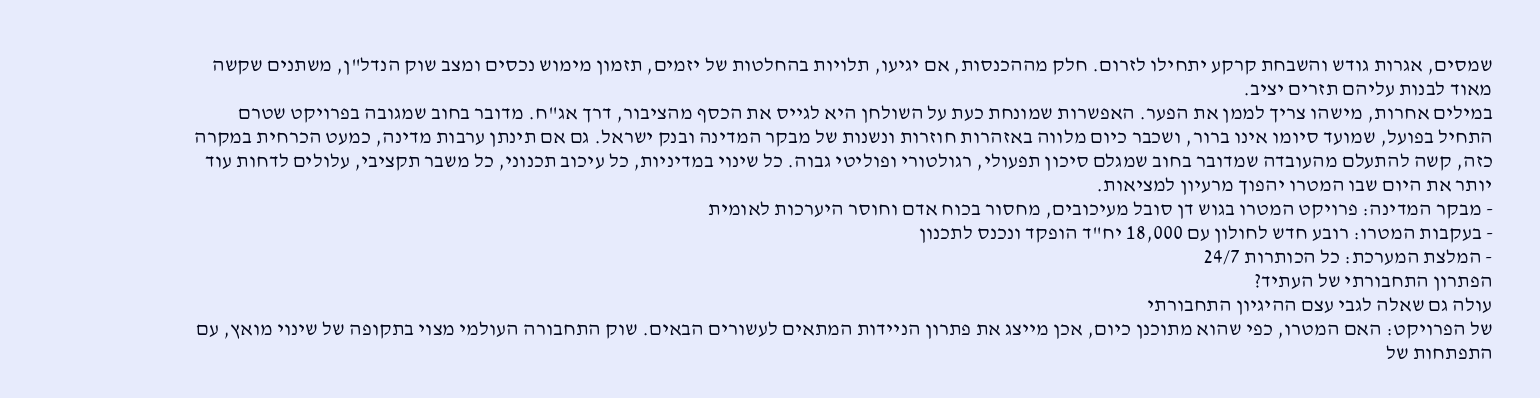שמסים, אגרות גודש והשבחת קרקע יתחילו לזרום. חלק מההכנסות, אם יגיעו, תלויות בהחלטות של יזמים, תזמון מימוש נכסים ומצב שוק הנדל"ן, משתנים שקשה מאוד לבנות עליהם תזרים יציב.
במילים אחרות, מישהו צריך לממן את הפער. האפשרות שמונחת כעת על השולחן היא לגייס את הכסף מהציבור, דרך אג"ח. מדובר בחוב שמגובה בפרויקט שטרם התחיל בפועל, שמועד סיומו אינו ברור, ושכבר כיום מלווה באזהרות חוזרות ונשנות של מבקר המדינה ובנק ישראל. גם אם תינתן ערבות מדינה, כמעט הכרחית במקרה כזה, קשה להתעלם מהעובדה שמדובר בחוב שמגלם סיכון תפעולי, רגולטורי ופוליטי גבוה. כל שינוי במדיניות, כל עיכוב תכנוני, כל משבר תקציבי, עלולים לדחות עוד יותר את היום שבו המטרו יהפוך מרעיון למציאות.
- מבקר המדינה: פרויקט המטרו בגוש דן סובל מעיכובים, מחסור בכוח אדם וחוסר היערכות לאומית
- בעקבות המטרו: רובע חדש לחולון עם 18,000 יח"ד הופקד ונכנס לתכנון
- המלצת המערכת: כל הכותרות 24/7
הפתרון התחבורתי של העתיד?
עולה גם שאלה לגבי עצם ההיגיון התחבורתי
של הפרויקט: האם המטרו, כפי שהוא מתוכנן כיום, אכן מייצג את פתרון הניידות המתאים לעשורים הבאים. שוק התחבורה העולמי מצוי בתקופה של שינוי מואץ, עם התפתחות של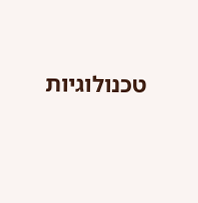טכנולוגיות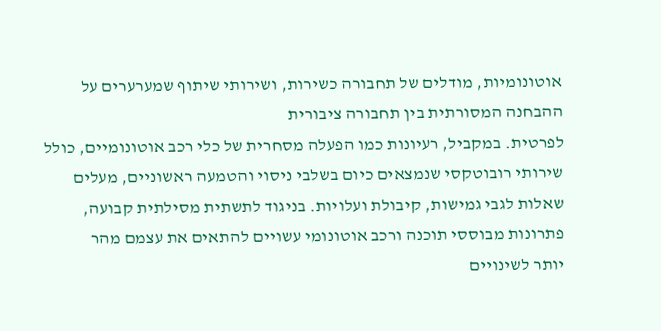אוטונומיות, מודלים של תחבורה כשירות, ושירותי שיתוף שמערערים על ההבחנה המסורתית בין תחבורה ציבורית
לפרטית. במקביל, רעיונות כמו הפעלה מסחרית של כלי רכב אוטונומיים, כולל שירותי רובוטקסי שנמצאים כיום בשלבי ניסוי והטמעה ראשוניים, מעלים שאלות לגבי גמישות, קיבולת ועלויות. בניגוד לתשתית מסילתית קבועה, פתרונות מבוססי תוכנה ורכב אוטונומי עשויים להתאים את עצמם מהר
יותר לשינויים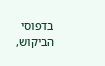בדפוסי הביקוש,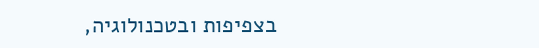בצפיפות ובטכנולוגיה,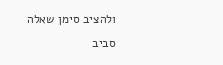ולהציב סימן שאלה סביב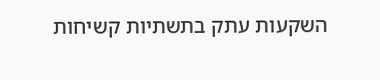השקעות עתק בתשתיות קשיחות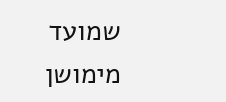שמועד מימושן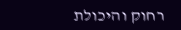רחוק והיכולת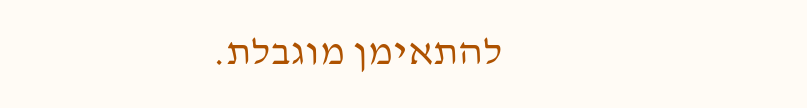להתאימן מוגבלת.